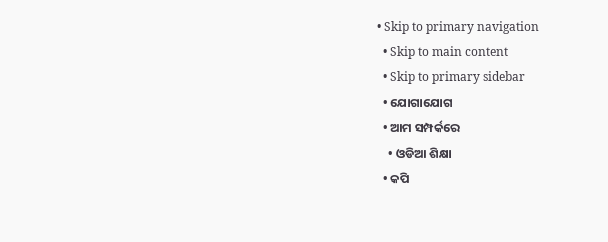• Skip to primary navigation
  • Skip to main content
  • Skip to primary sidebar
  • ଯୋଗାଯୋଗ
  • ଆମ ସମ୍ପର୍କରେ
    • ଓଡିଆ ଶିକ୍ଷା
  • କପି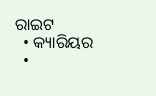ରାଇଟ
  • କ୍ୟାରିୟର
  •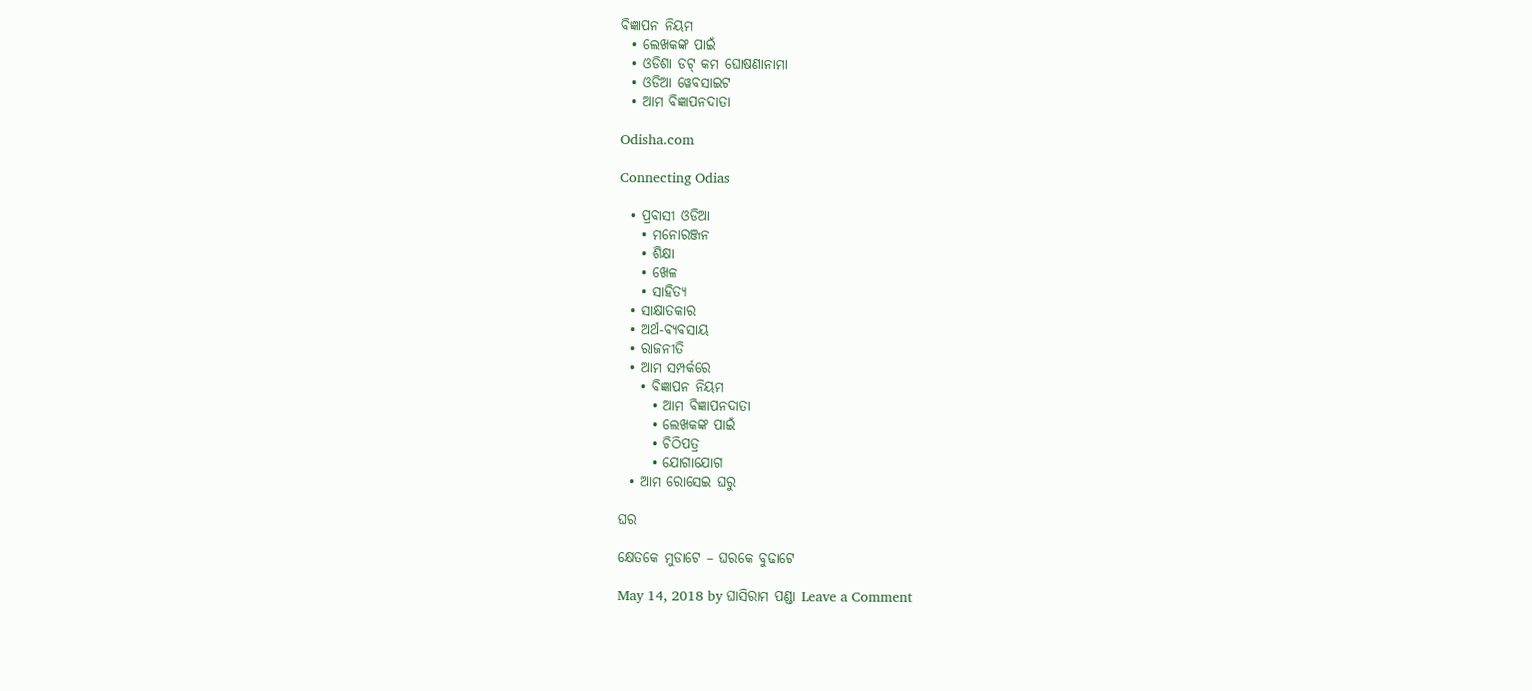ବିଜ୍ଞାପନ ନିୟମ
  • ଲେଖକଙ୍କ ପାଇଁ
  • ଓଡିଶା ଡଟ୍ କମ ଘୋଷଣାନାମା
  • ଓଡିଆ ୱେବସାଇଟ
  • ଆମ ବିଜ୍ଞାପନଦାତା

Odisha.com

Connecting Odias

  • ପ୍ରବାସୀ ଓଡିଆ
    • ମନୋରଞ୍ଜନ
    • ଶିକ୍ଷା
    • ଖେଳ
    • ସାହିତ୍ୟ
  • ସାକ୍ଷାତକାର
  • ଅର୍ଥ-ବ୍ୟବସାୟ
  • ରାଜନୀତି
  • ଆମ ସମ୍ପର୍କରେ
    • ବିଜ୍ଞାପନ ନିୟମ
      • ଆମ ବିଜ୍ଞାପନଦାତା
      • ଲେଖକଙ୍କ ପାଇଁ
      • ଚିଠିପତ୍ର
      • ଯୋଗାଯୋଗ
  • ଆମ ରୋସେଇ ଘରୁ

ଘର

କ୍ଷେତକେ ମୁଡାଟେ – ଘରକେ ବୁଢାଟେ

May 14, 2018 by ଘାସିରାମ ପଣ୍ଡା Leave a Comment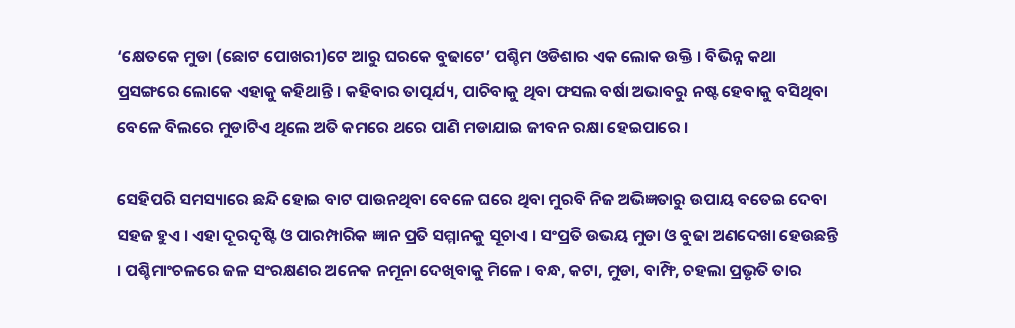‘କ୍ଷେତକେ ମୁଡା (ଛୋଟ ପୋଖରୀ)ଟେ ଆରୁ ଘରକେ ବୁଢାଟେ’ ପଶ୍ଚିମ ଓଡିଶାର ଏକ ଲୋକ ଉକ୍ତି । ବିଭିନ୍ନ କଥା ପ୍ରସଙ୍ଗରେ ଲୋକେ ଏହାକୁ କହିଥାନ୍ତି । କହିବାର ତାତ୍ପର୍ଯ୍ୟ, ପାଚିବାକୁ ଥିବା ଫସଲ ବର୍ଷା ଅଭାବରୁ ନଷ୍ଟ ହେବାକୁ ବସିଥିବା ବେଳେ ବିଲରେ ମୁଡାଟିଏ ଥିଲେ ଅତି କମରେ ଥରେ ପାଣି ମଡାଯାଇ ଜୀବନ ରକ୍ଷା ହେଇପାରେ ।

ସେହିପରି ସମସ୍ୟାରେ ଛନ୍ଦି ହୋଇ ବାଟ ପାଉନଥିବା ବେଳେ ଘରେ ଥିବା ମୁରବି ନିଜ ଅଭିଜ୍ଞତାରୁ ଉପାୟ ବତେଇ ଦେବା ସହଜ ହୁଏ । ଏହା ଦୂରଦୃଷ୍ଟି ଓ ପାରମ୍ପାରିକ ଜ୍ଞାନ ପ୍ରତି ସମ୍ମାନକୁ ସୂଚାଏ । ସଂପ୍ରତି ଉଭୟ ମୁଡା ଓ ବୁଢା ଅଣଦେଖା ହେଉଛନ୍ତି । ପଶ୍ଚିମାଂଚଳରେ ଜଳ ସଂରକ୍ଷଣର ଅନେକ ନମୂନା ଦେଖିବାକୁ ମିଳେ । ବନ୍ଧ, କଟା, ମୁଡା, ବାମ୍ଫି, ଚହଲା ପ୍ରଭୃତି ତାର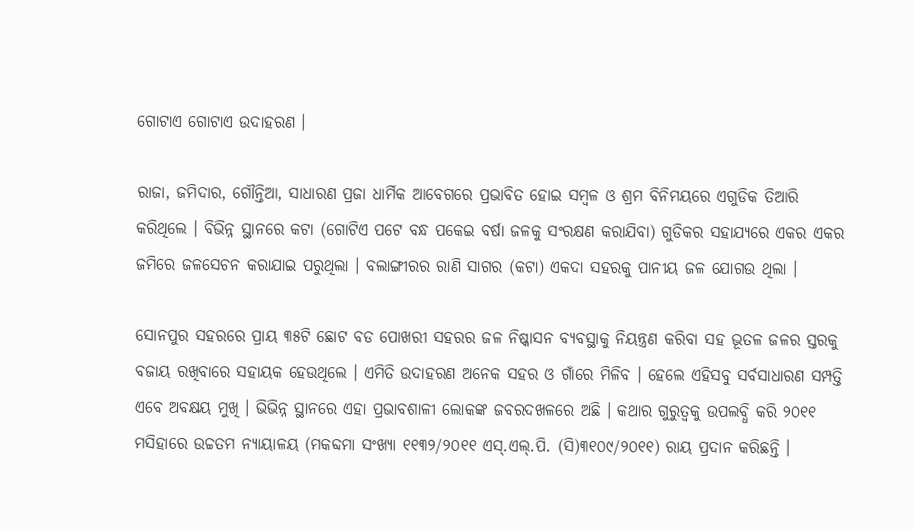ଗୋଟାଏ ଗୋଟାଏ ଉଦାହରଣ ।

ରାଜା, ଜମିଦାର, ଗୌନ୍ତିଆ, ସାଧାରଣ ପ୍ରଜା ଧାର୍ମିକ ଆବେଗରେ ପ୍ରଭାବିତ ହୋଇ ସମ୍ବଳ ଓ ଶ୍ରମ ବିନିମୟରେ ଏଗୁଡିକ ତିଆରି କରିଥିଲେ । ବିଭିନ୍ନ ସ୍ଥାନରେ କଟା (ଗୋଟିଏ ପଟେ ବନ୍ଧ ପକେଇ ବର୍ଷା ଜଳକୁ ସଂରକ୍ଷଣ କରାଯିବା) ଗୁଡିକର ସହାଯ୍ୟରେ ଏକର ଏକର ଜମିରେ ଜଳସେଚନ କରାଯାଇ ପରୁଥିଲା । ବଲାଙ୍ଗୀରର ରାଣି ସାଗର (କଟା) ଏକଦା ସହରକୁ ପାନୀୟ ଜଳ ଯୋଗଉ ଥିଲା ।

ସୋନପୁର ସହରରେ ପ୍ରାୟ ୩୫ଟି ଛୋଟ ବଡ ପୋଖରୀ ସହରର ଜଳ ନିଷ୍କାସନ ବ୍ୟବସ୍ଥାକୁ ନିୟନ୍ତ୍ରଣ କରିବା ସହ ଭୂତଳ ଜଳର ସ୍ତରକୁ ବଜାୟ ରଖିବାରେ ସହାୟକ ହେଉଥିଲେ । ଏମିତି ଉଦାହରଣ ଅନେକ ସହର ଓ ଗାଁରେ ମିଳିବ । ହେଲେ ଏହିସବୁ ସର୍ବସାଧାରଣ ସମ୍ପତ୍ତି ଏବେ ଅବକ୍ଷୟ ମୁଖି । ଭିଭିନ୍ନ ସ୍ଥାନରେ ଏହା ପ୍ରଭାବଶାଳୀ ଲୋକଙ୍କ ଜବରଦଖଳରେ ଅଛି । କଥାର ଗୁରୁତ୍ୱକୁ ଉପଲବ୍ଧି କରି ୨୦୧୧ ମସିହାରେ ଉଚ୍ଚତମ ନ୍ୟାୟାଳୟ (ମକବ୍ଦମା ସଂଖ୍ୟା ୧୧୩୨/୨୦୧୧ ଏସ୍.ଏଲ୍.ପି. (ସି)୩୧୦୯/୨୦୧୧) ରାୟ ପ୍ରଦାନ କରିଛନ୍ତି ।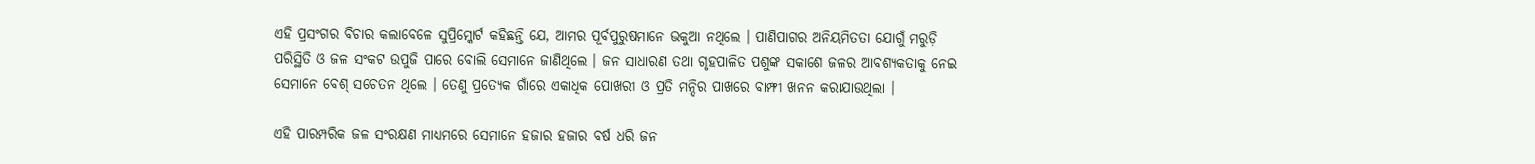ଏହି ପ୍ରସଂଗର ବିଚାର କଲାବେଳେ ସୁପ୍ରିମ୍କୋର୍ଟ କହିଛନ୍ତି ଯେ, ଆମର ପୂର୍ବପୁରୁଷମାନେ ଭକୁଆ ନଥିଲେ । ପାଣିପାଗର ଅନିୟମିତତା ଯୋଗୁଁ ମରୁଡ଼ି ପରିସ୍ଥିତି ଓ ଜଳ ସଂକଟ ଉପୁଜି ପାରେ ବୋଲି ସେମାନେ ଜାଣିଥିଲେ । ଜନ ସାଧାରଣ ତଥା ଗୃହପାଳିତ ପଶୁଙ୍କ ସକାଶେ ଜଳର ଆବଶ୍ୟକତାକୁ ନେଇ ସେମାନେ ବେଶ୍ ସଚେତନ ଥିଲେ । ତେଣୁ ପ୍ରତ୍ୟେକ ଗାଁରେ ଏକାଧିକ ପୋଖରୀ ଓ ପ୍ରତି ମନ୍ଦିର ପାଖରେ ବାମ୍ଫୀ ଖନନ କରାଯାଉଥିଲା ।

ଏହି ପାରମ୍ପରିକ ଜଳ ସଂରକ୍ଷଣ ମାଧ୍ୟମରେ ସେମାନେ ହଜାର ହଜାର ବର୍ଷ ଧରି ଜନ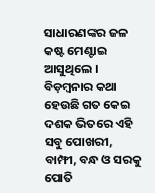ସାଧାରଣଙ୍କର ଜଳ କଷ୍ଟ ମେଣ୍ଟାଇ ଆସୁଥିଲେ । ବିଡ଼ମ୍ବନାର କଥା ହେଉଛି ଗତ କେଇ ଦଶକ ଭିତରେ ଏହି ସବୁ ପୋଖରୀ, ବାମ୍ଫୀ, ବନ୍ଧ ଓ ସରକୁ ପୋତି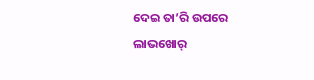ଦେଇ ତା’ରି ଉପରେ ଲାଭଖୋର୍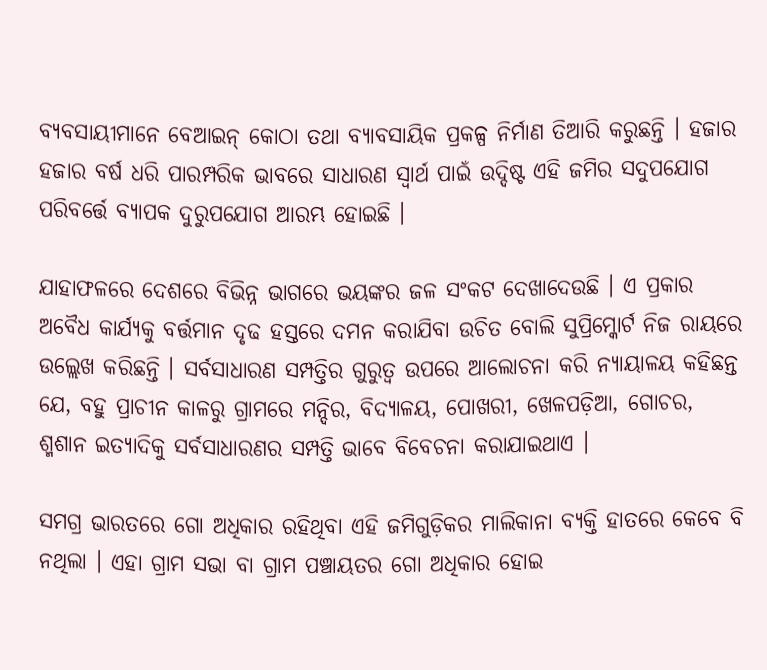ବ୍ୟବସାୟୀମାନେ ବେଆଇନ୍ କୋଠା ତଥା ବ୍ୟାବସାୟିକ ପ୍ରକଳ୍ପ ନିର୍ମାଣ ତିଆରି କରୁଛନ୍ତି । ହଜାର ହଜାର ବର୍ଷ ଧରି ପାରମ୍ପରିକ ଭାବରେ ସାଧାରଣ ସ୍ୱାର୍ଥ ପାଇଁ ଉଦ୍ଦିଷ୍ଟ ଏହି ଜମିର ସଦୁପଯୋଗ ପରିବର୍ତ୍ତେ ବ୍ୟାପକ ଦୁରୁପଯୋଗ ଆରମ୍ଭ ହୋଇଛି ।

ଯାହାଫଳରେ ଦେଶରେ ବିଭିନ୍ନ ଭାଗରେ ଭୟଙ୍କର ଜଳ ସଂକଟ ଦେଖାଦେଉଛି । ଏ ପ୍ରକାର ଅବୈଧ କାର୍ଯ୍ୟକୁ ବର୍ତ୍ତମାନ ଦୃଢ ହସ୍ତରେ ଦମନ କରାଯିବା ଉଚିତ ବୋଲି ସୁପ୍ରିମ୍କୋର୍ଟ ନିଜ ରାୟରେ ଉଲ୍ଲେଖ କରିଛନ୍ତି । ସର୍ବସାଧାରଣ ସମ୍ପତ୍ତିର ଗୁରୁତ୍ୱ ଉପରେ ଆଲୋଚନା କରି ନ୍ୟାୟାଳୟ କହିଛନ୍ତ ଯେ, ବହୁ ପ୍ରାଚୀନ କାଳରୁ ଗ୍ରାମରେ ମନ୍ଦିର, ବିଦ୍ୟାଳୟ, ପୋଖରୀ, ଖେଳପଡ଼ିଆ, ଗୋଚର, ଶ୍ମଶାନ ଇତ୍ୟାଦିକୁ ସର୍ବସାଧାରଣର ସମ୍ପତ୍ତି ଭାବେ ବିବେଚନା କରାଯାଇଥାଏ ।

ସମଗ୍ର ଭାରତରେ ଗୋ ଅଧିକାର ରହିଥିବା ଏହି ଜମିଗୁଡ଼ିକର ମାଲିକାନା ବ୍ୟକ୍ତି ହାତରେ କେବେ ବି ନଥିଲା । ଏହା ଗ୍ରାମ ସଭା ବା ଗ୍ରାମ ପଞ୍ଚାୟତର ଗୋ ଅଧିକାର ହୋଇ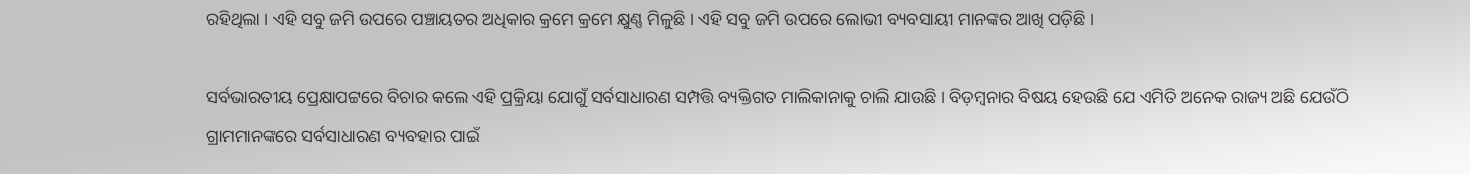ରହିଥିଲା । ଏହି ସବୁ ଜମି ଉପରେ ପଞ୍ଚାୟତର ଅଧିକାର କ୍ରମେ କ୍ରମେ କ୍ଷୁଣ୍ଣ ମିଳୁଛି । ଏହି ସବୁ ଜମି ଉପରେ ଲୋଭୀ ବ୍ୟବସାୟୀ ମାନଙ୍କର ଆଖି ପଡ଼ିଛି ।

ସର୍ବଭାରତୀୟ ପ୍ରେକ୍ଷାପଟ୍ଟରେ ବିଚାର କଲେ ଏହି ପ୍ରକ୍ରିୟା ଯୋଗୁଁ ସର୍ବସାଧାରଣ ସମ୍ପତ୍ତି ବ୍ୟକ୍ତିଗତ ମାଲିକାନାକୁ ଚାଲି ଯାଉଛି । ବିଡ଼ମ୍ବନାର ବିଷୟ ହେଉଛି ଯେ ଏମିତି ଅନେକ ରାଜ୍ୟ ଅଛି ଯେଉଁଠି ଗ୍ରାମମାନଙ୍କରେ ସର୍ବସାଧାରଣ ବ୍ୟବହାର ପାଇଁ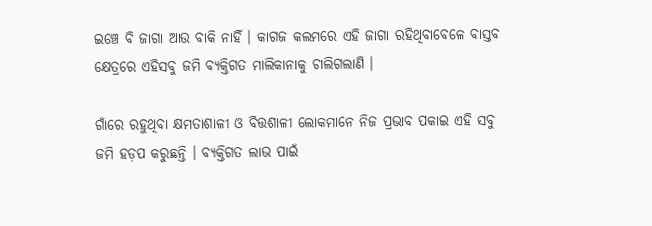ଇଞ୍ଚେ ବି ଜାଗା ଆଉ ବାକି ନାହିଁ । କାଗଜ କଲମରେ ଏହି ଜାଗା ରହିଥିବାବେଳେ ବାସ୍ତବ କ୍ଷେତ୍ରରେ ଏହିସବୁ ଜମି ବ୍ୟକ୍ତିଗତ ମାଲିକାନାକୁ ଚାଲିଗଲାଣି ।

ଗାଁରେ ରହୁଥିବା କ୍ଷମତାଶାଳୀ ଓ ବିତ୍ତଶାଳୀ ଲୋକମାନେ ନିଜ ପ୍ରଭାବ ପକାଇ ଏହି ସବୁ ଜମି ହଡ଼ପ କରୁଛନ୍ତି । ବ୍ୟକ୍ତିଗତ ଲାଭ ପାଇଁ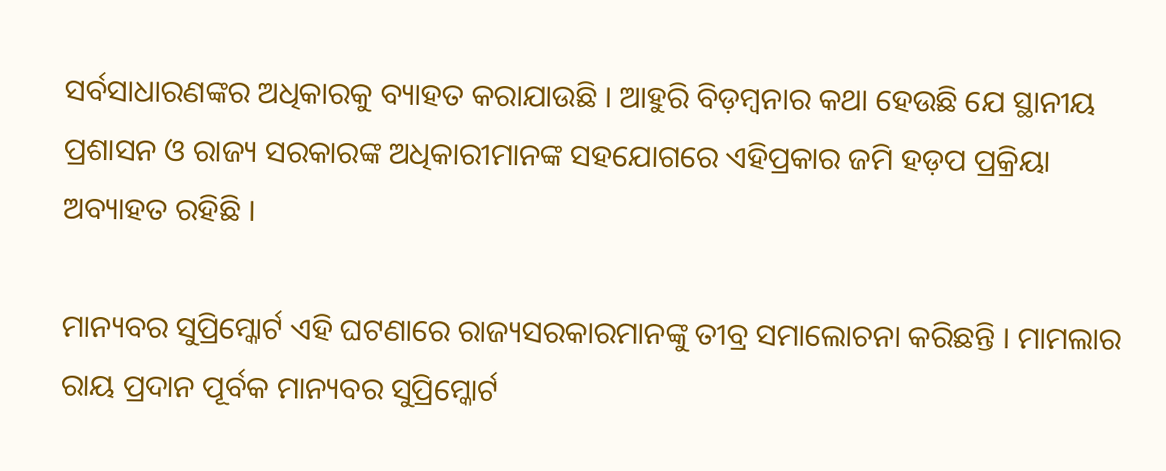ସର୍ବସାଧାରଣଙ୍କର ଅଧିକାରକୁ ବ୍ୟାହତ କରାଯାଉଛି । ଆହୁରି ବିଡ଼ମ୍ବନାର କଥା ହେଉଛି ଯେ ସ୍ଥାନୀୟ ପ୍ରଶାସନ ଓ ରାଜ୍ୟ ସରକାରଙ୍କ ଅଧିକାରୀମାନଙ୍କ ସହଯୋଗରେ ଏହିପ୍ରକାର ଜମି ହଡ଼ପ ପ୍ରକ୍ରିୟା ଅବ୍ୟାହତ ରହିଛି ।

ମାନ୍ୟବର ସୁପ୍ରିମ୍କୋର୍ଟ ଏହି ଘଟଣାରେ ରାଜ୍ୟସରକାରମାନଙ୍କୁ ତୀବ୍ର ସମାଲୋଚନା କରିଛନ୍ତି । ମାମଲାର ରାୟ ପ୍ରଦାନ ପୂର୍ବକ ମାନ୍ୟବର ସୁପ୍ରିମ୍କୋର୍ଟ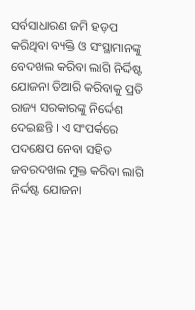ସର୍ବସାଧାରଣ ଜମି ହଡ଼ପ କରିଥିବା ବ୍ୟକ୍ତି ଓ ସଂସ୍ଥାମାନଙ୍କୁ ବେଦଖଲ କରିବା ଲାଗି ନିର୍ଦ୍ଦିଷ୍ଟ ଯୋଜନା ତିଆରି କରିବାକୁ ପ୍ରତି ରାଜ୍ୟ ସରକାରଙ୍କୁ ନିର୍ଦ୍ଦେଶ ଦେଇଛନ୍ତି । ଏ ସଂପର୍କରେ ପଦକ୍ଷେପ ନେବା ସହିତ ଜବରଦଖଲ ମୁକ୍ତ କରିବା ଲାଗି ନିର୍ଦ୍ଦଷ୍ଟ ଯୋଜନା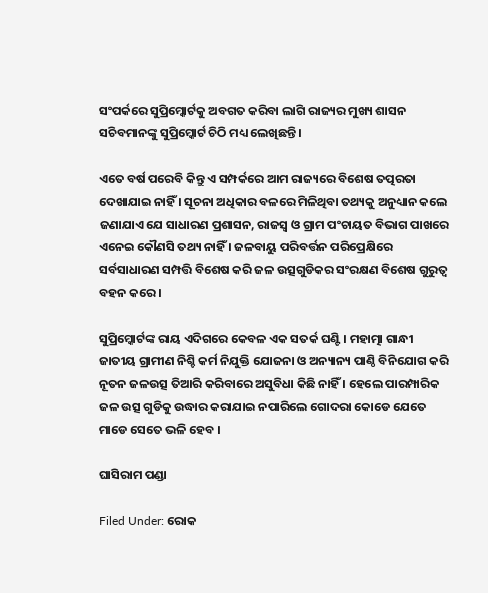ସଂପର୍କରେ ସୁପ୍ରିମ୍କୋର୍ଟକୁ ଅବଗତ କରିବା ଲାଗି ରାଜ୍ୟର ମୁଖ୍ୟ ଶାସନ ସଚିବମାନଙ୍କୁ ସୁପ୍ରିମ୍କୋର୍ଟ ଚିଠି ମଧ୍ୟ ଲେଖିଛନ୍ତି ।

ଏତେ ବର୍ଷ ପରେବି କିନ୍ତୁ ଏ ସମ୍ପର୍କରେ ଆମ ରାଜ୍ୟରେ ବିଶେଷ ତତ୍ପରତା ଦେଖାଯାଇ ନାହିଁ । ସୂଚନା ଅଧିକାର ବଳରେ ମିଳିଥିବା ତଥ୍ୟକୁ ଅନୁଧ୍ୟାନ କଲେ ଜଣାଯାଏ ଯେ ସାଧାରଣ ପ୍ରଶାସନ, ରାଜସ୍ୱ ଓ ଗ୍ରାମ ପଂଚାୟତ ବିଭାଗ ପାଖରେ ଏନେଇ କୌଣସି ତଥ୍ୟ ନାହିଁ । ଜଳବାୟୁ ପରିବର୍ତ୍ତନ ପରିପ୍ରେକ୍ଷିରେ ସର୍ବସାଧାରଣ ସମ୍ପତ୍ତି ବିଶେଷ କରି ଜଳ ଉତ୍ସଗୁଡିକର ସଂରକ୍ଷଣ ବିଶେଷ ଗୁରୁତ୍ୱ ବହନ କରେ ।

ସୁପ୍ରିମ୍କୋର୍ଟଙ୍କ ରାୟ ଏଦିଗରେ କେବଳ ଏକ ସତର୍କ ଘଣ୍ଟି । ମହାତ୍ମା ଗାନ୍ଧୀ ଜାତୀୟ ଗ୍ରାମୀଣ ନିଶ୍ଚି କର୍ମ ନିଯୁକ୍ତି ଯୋଜନା ଓ ଅନ୍ୟାନ୍ୟ ପାଣ୍ଠି ବିନିଯୋଗ କରି ନୂତନ ଜଳଉତ୍ସ ତିଆରି କରିବାରେ ଅସୁବିଧା କିଛି ନାହିଁ । ହେଲେ ପାରମ୍ପାରିକ ଜଳ ଉତ୍ସ ଗୁଡିକୁ ଉଦ୍ଧାର କରାଯାଇ ନପାରିଲେ ଗୋଦରା କୋଡେ ଯେତେ ମାଡେ ସେତେ ଭଳି ହେବ ।

ଘାସିରାମ ପଣ୍ଡା

Filed Under: ରୋକ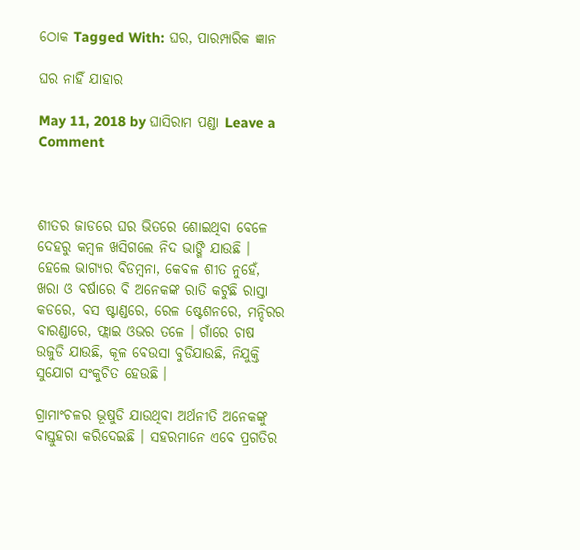ଠୋକ Tagged With: ଘର, ପାରମ୍ପାରିକ ଜ୍ଞାନ

ଘର ନାହିଁ ଯାହାର

May 11, 2018 by ଘାସିରାମ ପଣ୍ଡା Leave a Comment



ଶୀତର ଜାଡରେ ଘର ଭିତରେ ଶୋଇଥିବା ବେଳେ ଦେହରୁ କମ୍ବଳ ଖସିଗଲେ ନିଦ ଭାଙ୍ଗି ଯାଉଛି । ହେଲେ ଭାଗ୍ୟର ବିଡମ୍ବନା, କେବଳ ଶୀତ ନୁହେଁ, ଖରା ଓ ବର୍ଷାରେ ବି ଅନେକଙ୍କ ରାତି କଟୁଛି ରାସ୍ତା କଡରେ, ବସ ଷ୍ଟାଣ୍ଡରେ, ରେଳ ଷ୍ଟେଶନରେ, ମନ୍ଦିରର ବାରଣ୍ଡାରେ, ଫ୍ଲାଇ ଓଭର ତଳେ । ଗାଁରେ ଚାଷ ଉଜୁଡି ଯାଉଛି, କୂଳ ବେଉସା ବୁଡିଯାଉଛି, ନିଯୁକ୍ତି ସୁଯୋଗ ସଂକୁଚିତ ହେଉଛି ।

ଗ୍ରାମାଂଚଳର ଭୂଷୁଡି ଯାଉଥିବା ଅର୍ଥନୀତି ଅନେକଙ୍କୁ ବାସ୍ତୁହରା କରିଦେଇଛି । ସହରମାନେ ଏବେ ପ୍ରଗତିର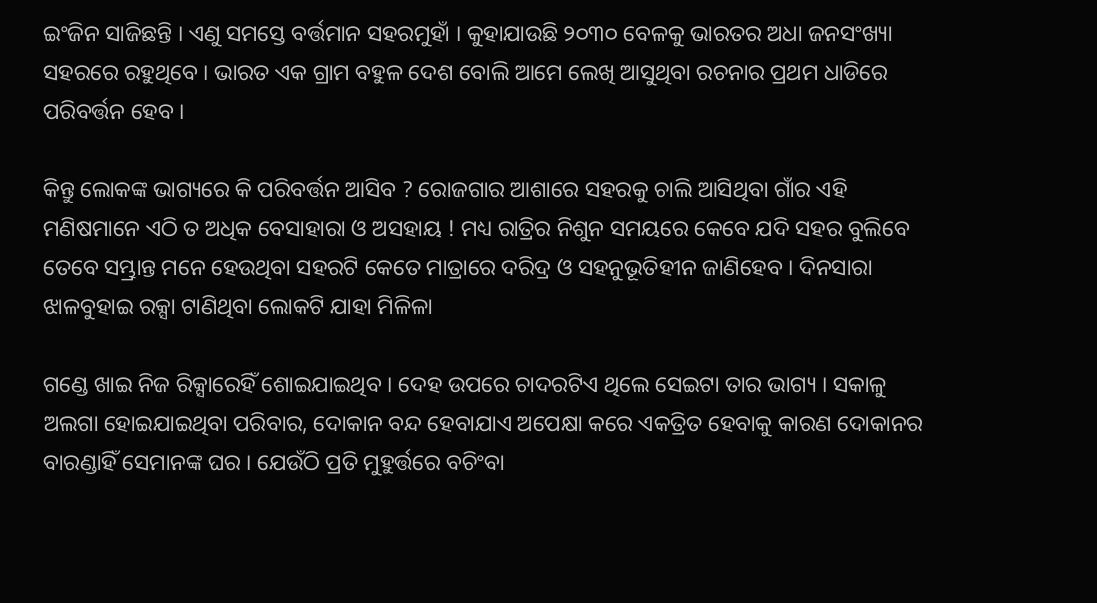ଇଂଜିନ ସାଜିଛନ୍ତି । ଏଣୁ ସମସ୍ତେ ବର୍ତ୍ତମାନ ସହରମୁହାଁ । କୁହାଯାଉଛି ୨୦୩୦ ବେଳକୁ ଭାରତର ଅଧା ଜନସଂଖ୍ୟା ସହରରେ ରହୁଥିବେ । ଭାରତ ଏକ ଗ୍ରାମ ବହୁଳ ଦେଶ ବୋଲି ଆମେ ଲେଖି ଆସୁଥିବା ରଚନାର ପ୍ରଥମ ଧାଡିରେ ପରିବର୍ତ୍ତନ ହେବ ।

କିନ୍ତୁ ଲୋକଙ୍କ ଭାଗ୍ୟରେ କି ପରିବର୍ତ୍ତନ ଆସିବ ? ରୋଜଗାର ଆଶାରେ ସହରକୁ ଚାଲି ଆସିଥିବା ଗାଁର ଏହି ମଣିଷମାନେ ଏଠି ତ ଅଧିକ ବେସାହାରା ଓ ଅସହାୟ ! ମଧ୍ୟ ରାତ୍ରିର ନିଶୁନ ସମୟରେ କେବେ ଯଦି ସହର ବୁଲିବେ ତେବେ ସମ୍ଭ୍ରାନ୍ତ ମନେ ହେଉଥିବା ସହରଟି କେତେ ମାତ୍ରାରେ ଦରିଦ୍ର ଓ ସହନୁଭୂତିହୀନ ଜାଣିହେବ । ଦିନସାରା ଝାଳବୁହାଇ ରକ୍ସା ଟାଣିଥିବା ଲୋକଟି ଯାହା ମିଳିଳା

ଗଣ୍ଡେ ଖାଇ ନିଜ ରିକ୍ସାରେହିଁ ଶୋଇଯାଇଥିବ । ଦେହ ଉପରେ ଚାଦରଟିଏ ଥିଲେ ସେଇଟା ତାର ଭାଗ୍ୟ । ସକାଳୁ ଅଲଗା ହୋଇଯାଇଥିବା ପରିବାର, ଦୋକାନ ବନ୍ଦ ହେବାଯାଏ ଅପେକ୍ଷା କରେ ଏକତ୍ରିତ ହେବାକୁ କାରଣ ଦୋକାନର ବାରଣ୍ଡାହିଁ ସେମାନଙ୍କ ଘର । ଯେଉଁଠି ପ୍ରତି ମୁହୁର୍ତ୍ତରେ ବଚିଂବା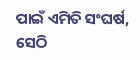ପାଇଁ ଏମିତି ସଂଘର୍ଷ, ସେଠି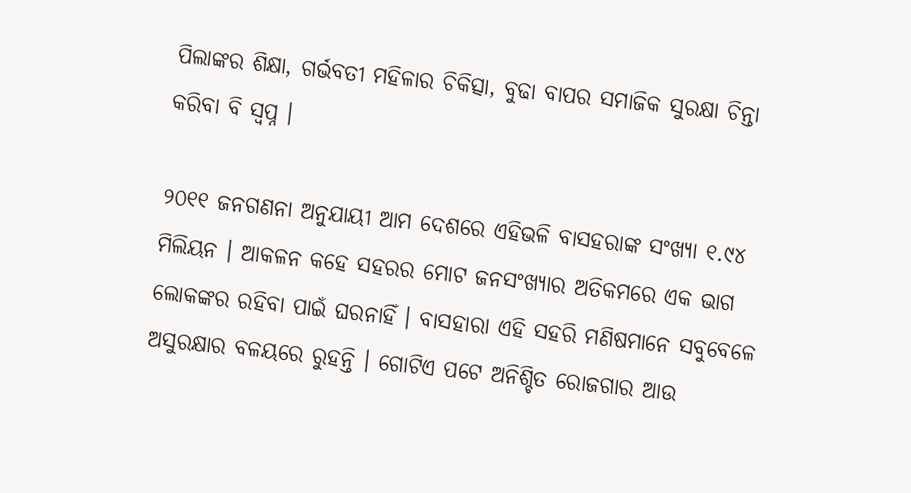ପିଲାଙ୍କର ଶିକ୍ଷା, ଗର୍ଭବତୀ ମହିଳାର ଚିକିତ୍ସା, ବୁଢା ବାପର ସମାଜିକ ସୁରକ୍ଷା ଚିନ୍ତା କରିବା ବି ସ୍ୱପ୍ନ ।

୨୦୧୧ ଜନଗଣନା ଅନୁଯାୟୀ ଆମ ଦେଶରେ ଏହିଭଳି ବାସହରାଙ୍କ ସଂଖ୍ୟା ୧.୯୪ ମିଲିୟନ । ଆକଳନ କହେ ସହରର ମୋଟ ଜନସଂଖ୍ୟାର ଅତିକମରେ ଏକ ଭାଗ ଲୋକଙ୍କର ରହିବା ପାଇଁ ଘରନାହିଁ । ବାସହାରା ଏହି ସହରି ମଣିଷମାନେ ସବୁବେଳେ ଅସୁରକ୍ଷାର ବଳୟରେ ରୁହନ୍ତି । ଗୋଟିଏ ପଟେ ଅନିଶ୍ଚିତ ରୋଜଗାର ଆଉ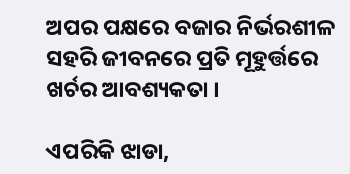ଅପର ପକ୍ଷରେ ବଜାର ନିର୍ଭରଶୀଳ ସହରି ଜୀବନରେ ପ୍ରତି ମୂହୁର୍ତ୍ତରେ ଖର୍ଚର ଆବଶ୍ୟକତା ।

ଏପରିକି ଝାଡା,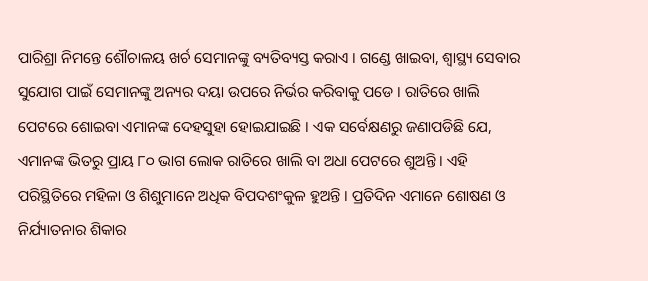ପାରିଶ୍ରା ନିମନ୍ତେ ଶୌଚାଳୟ ଖର୍ଚ ସେମାନଙ୍କୁ ବ୍ୟତିବ୍ୟସ୍ତ କରାଏ । ଗଣ୍ଡେ ଖାଇବା, ଶ୍ୱାସ୍ଥ୍ୟ ସେବାର ସୁଯୋଗ ପାଇଁ ସେମାନଙ୍କୁ ଅନ୍ୟର ଦୟା ଉପରେ ନିର୍ଭର କରିବାକୁ ପଡେ । ରାତିରେ ଖାଲି ପେଟରେ ଶୋଇବା ଏମାନଙ୍କ ଦେହସୁହା ହୋଇଯାଇଛି । ଏକ ସର୍ବେକ୍ଷଣରୁ ଜଣାପଡିଛି ଯେ, ଏମାନଙ୍କ ଭିତରୁ ପ୍ରାୟ ୮୦ ଭାଗ ଲୋକ ରାତିରେ ଖାଲି ବା ଅଧା ପେଟରେ ଶୁଅନ୍ତି । ଏହି ପରିସ୍ଥିତିରେ ମହିଳା ଓ ଶିଶୁମାନେ ଅଧିକ ବିପଦଶଂକୁଳ ହୁଅନ୍ତି । ପ୍ରତିଦିନ ଏମାନେ ଶୋଷଣ ଓ ନିର୍ଯ୍ୟାତନାର ଶିକାର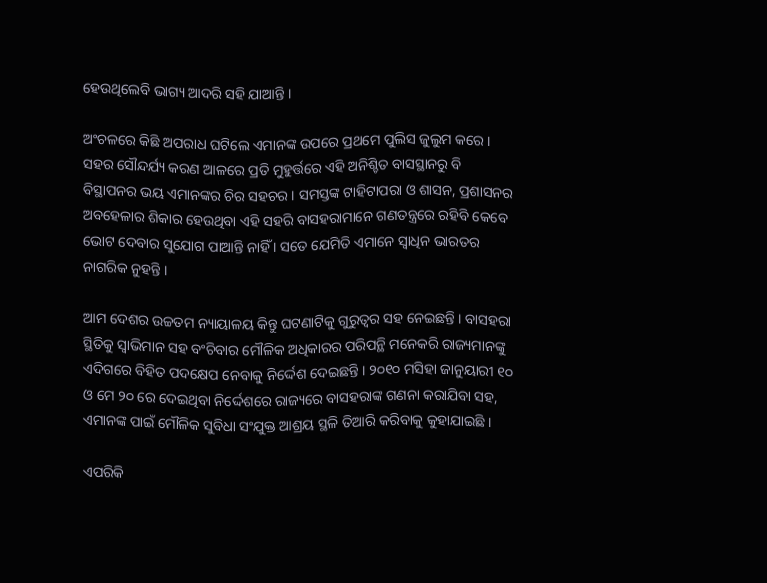ହେଉଥିଲେବି ଭାଗ୍ୟ ଆଦରି ସହି ଯାଆନ୍ତି ।

ଅଂଚଳରେ କିଛି ଅପରାଧ ଘଟିଲେ ଏମାନଙ୍କ ଉପରେ ପ୍ରଥମେ ପୁଲିସ ଜୁଲୁମ କରେ । ସହର ସୌନ୍ଦର୍ଯ୍ୟ କରଣ ଆଳରେ ପ୍ରତି ମୁହୁର୍ତ୍ତରେ ଏହି ଅନିଶ୍ଚିତ ବାସସ୍ଥାନରୁ ବି ବିସ୍ଥାପନର ଭୟ ଏମାନଙ୍କର ଚିର ସହଚର । ସମସ୍ତଙ୍କ ଟାହିଟାପରା ଓ ଶାସନ, ପ୍ରଶାସନର ଅବହେଳାର ଶିକାର ହେଉଥିବା ଏହି ସହରି ବାସହରାମାନେ ଗଣତନ୍ତ୍ରରେ ରହିବି କେବେ ଭୋଟ ଦେବାର ସୁଯୋଗ ପାଆନ୍ତି ନାହିଁ । ସତେ ଯେମିତି ଏମାନେ ସ୍ୱାଧିନ ଭାରତର ନାଗରିକ ନୁହନ୍ତି ।

ଆମ ଦେଶର ଉଚ୍ଚତମ ନ୍ୟାୟାଳୟ କିନ୍ତୁ ଘଟଣାଟିକୁ ଗୁରୁତ୍ୱର ସହ ନେଇଛନ୍ତି । ବାସହରା ସ୍ଥିତିକୁ ସ୍ୱାଭିମାନ ସହ ବଂଚିବାର ମୌଳିକ ଅଧିକାରର ପରିପନ୍ଥି ମନେକରି ରାଜ୍ୟମାନଙ୍କୁ ଏଦିଗରେ ବିହିତ ପଦକ୍ଷେପ ନେବାକୁ ନିର୍ଦ୍ଦେଶ ଦେଇଛନ୍ତି । ୨୦୧୦ ମସିହା ଜାନୁୟାରୀ ୧୦ ଓ ମେ ୨୦ ରେ ଦେଇଥିବା ନିର୍ଦ୍ଦେଶରେ ରାଜ୍ୟରେ ବାସହରାଙ୍କ ଗଣନା କରାଯିବା ସହ, ଏମାନଙ୍କ ପାଇଁ ମୌଳିକ ସୁବିଧା ସଂଯୁକ୍ତ ଆଶ୍ରୟ ସ୍ଥଳି ତିଆରି କରିବାକୁ କୁହାଯାଇଛି ।

ଏପରିକି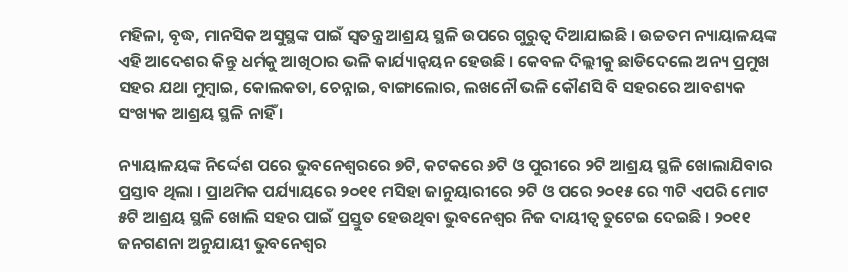ମହିଳା, ବୃଦ୍ଧ, ମାନସିକ ଅସୁସ୍ଥଙ୍କ ପାଇଁ ସ୍ୱତନ୍ତ୍ର ଆଶ୍ରୟ ସ୍ଥଳି ଉପରେ ଗୁରୁତ୍ୱ ଦିଆଯାଇଛି । ଉଚ୍ଚତମ ନ୍ୟାୟାଳୟଙ୍କ ଏହି ଆଦେଶର କିନ୍ତୁ ଧର୍ମକୁ ଆଖିଠାର ଭଳି କାର୍ଯ୍ୟାନ୍ୱୟନ ହେଉଛି । କେବଳ ଦିଲ୍ଲୀକୁ ଛାଡିଦେଲେ ଅନ୍ୟ ପ୍ରମୁଖ ସହର ଯଥା ମୁମ୍ବାଇ, କୋଲକତା, ଚେନ୍ନାଇ, ବାଙ୍ଗାଲୋର, ଲଖନୌ ଭଳି କୌଣସି ବି ସହରରେ ଆବଶ୍ୟକ ସଂଖ୍ୟକ ଆଶ୍ରୟ ସ୍ଥଳି ନାହିଁ ।

ନ୍ୟାୟାଳୟଙ୍କ ନିର୍ଦ୍ଦେଶ ପରେ ଭୁବନେଶ୍ୱରରେ ୭ଟି, କଟକରେ ୬ଟି ଓ ପୁରୀରେ ୨ଟି ଆଶ୍ରୟ ସ୍ଥଳି ଖୋଲାଯିବାର ପ୍ରସ୍ତାବ ଥିଲା । ପ୍ରାଥମିକ ପର୍ଯ୍ୟାୟରେ ୨୦୧୧ ମସିହା ଜାନୁୟାରୀରେ ୨ଟି ଓ ପରେ ୨୦୧୫ ରେ ୩ଟି ଏପରି ମୋଟ ୫ଟି ଆଶ୍ରୟ ସ୍ଥଳି ଖୋଲି ସହର ପାଇଁ ପ୍ରସ୍ତୁତ ହେଉଥିବା ଭୁବନେଶ୍ୱର ନିଜ ଦାୟୀତ୍ୱ ତୁଟେଇ ଦେଇଛି । ୨୦୧୧ ଜନଗଣନା ଅନୁଯାୟୀ ଭୁବନେଶ୍ୱର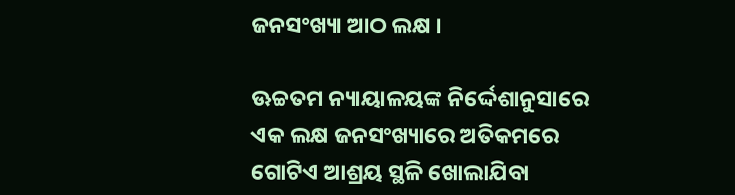ଜନସଂଖ୍ୟା ଆଠ ଲକ୍ଷ ।

ଊଚ୍ଚତମ ନ୍ୟାୟାଳୟଙ୍କ ନିର୍ଦ୍ଦେଶାନୁସାରେ ଏକ ଲକ୍ଷ ଜନସଂଖ୍ୟାରେ ଅତିକମରେ ଗୋଟିଏ ଆଶ୍ରୟ ସ୍ଥଳି ଖୋଲାଯିବା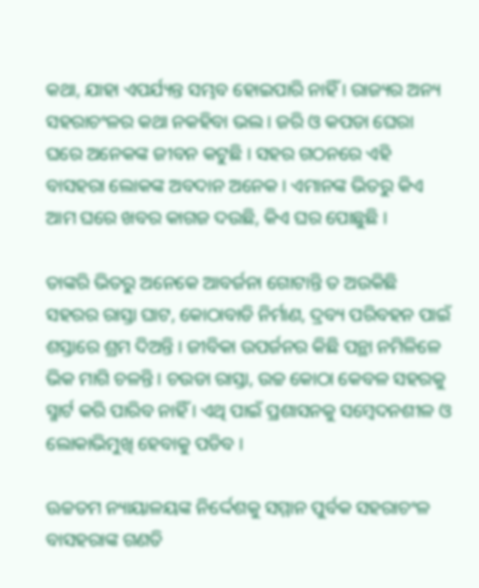କଥା, ଯାହା ଏପର୍ଯ୍ୟନ୍ତ ସମ୍ଭବ ହୋଇପାରି ନାହିଁ । ରାଜ୍ୟର ଅନ୍ୟ ସହରାଚଂଳର କଥା ନକହିବା ଭଲ । ଜରି ଓ କପଡା ଘେରା ଘରେ ଅନେକଙ୍କ ଜୀବନ କଟୁଛି । ସହର ଗଠନରେ ଏହି ବାସହରା ଲୋକଙ୍କ ଅବଦାନ ଅନେକ । ଏମାନଙ୍କ ଭିତରୁ କିଏ ଆମ ଘରେ ଖବର କାଗଜ ଦଉଛି, କିଏ ଘର ପୋଛୁଛି ।

ତାଙ୍କରି ଭିତରୁ ଅନେକେ ଆବର୍ଜନା ଗୋଟାନ୍ତି ତ ଅଉକିଛି ସହରର ରାସ୍ତା ଘାଟ, କୋଠାବାଡି ନିର୍ମାଣ, ଦ୍ରବ୍ୟ ପରିବହନ ପାଇଁ ଶସ୍ତାରେ ଶ୍ରମ ଦିଅନ୍ତି । ଜୀବିକା ଉପର୍ଜନର କିଛି ପନ୍ଥା ନମିଳିଳେ ଭିକ ମାଗି ଚଳନ୍ତି । ଚଉଡା ରାସ୍ତା, ଉଚ୍ଚ କୋଠା କେବଳ ସହରକୁ ସ୍ମାର୍ଟ କରି ପାରିବ ନାହିଁ । ଏଥି ପାଇଁ ପ୍ରଶାସନକୁ ସମ୍ବେଦନଶୀଳ ଓ ଲୋକାଭିମୁଖି ହେବାକୁ ପଡିବ ।

ଊଚ୍ଚତମ ନ୍ୟାୟାଳୟଙ୍କ ନିର୍ଦ୍ଦେଶକୁ ସମ୍ମାନ ପୁର୍ବକ ସହରାଚଂଳ ବାସହରାଙ୍କ ଗଣତି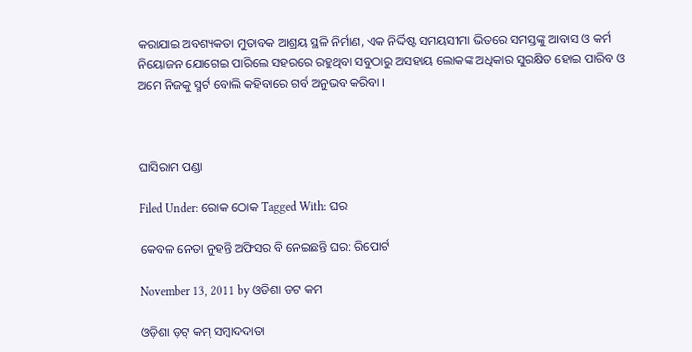କରାଯାଇ ଅବଶ୍ୟକତା ମୁତାବକ ଆଶ୍ରୟ ସ୍ଥଳି ନିର୍ମାଣ, ଏକ ନିର୍ଦ୍ଦିଷ୍ଟ ସମୟସୀମା ଭିତରେ ସମସ୍ତଙ୍କୁ ଆବାସ ଓ କର୍ମ ନିୟୋଜନ ଯୋଗେଇ ପାରିଲେ ସହରରେ ରହୁଥିବା ସବୁଠାରୁ ଅସହାୟ ଲୋକଙ୍କ ଅଧିକାର ସୁରକ୍ଷିତ ହୋଇ ପାରିବ ଓ ଅମେ ନିଜକୁ ସ୍ମର୍ଟ ବୋଲି କହିବାରେ ଗର୍ବ ଅନୁଭବ କରିବା ।



ଘାସିରାମ ପଣ୍ଡା

Filed Under: ରୋକ ଠୋକ Tagged With: ଘର

କେବଳ ନେତା ନୁହନ୍ତି ଅଫିସର ବି ନେଇଛନ୍ତି ଘର: ରିପୋର୍ଟ

November 13, 2011 by ଓଡିଶା ଡଟ କମ

ଓଡ଼ିଶା ଡ଼ଟ୍ କମ୍ ସମ୍ବାଦଦାତା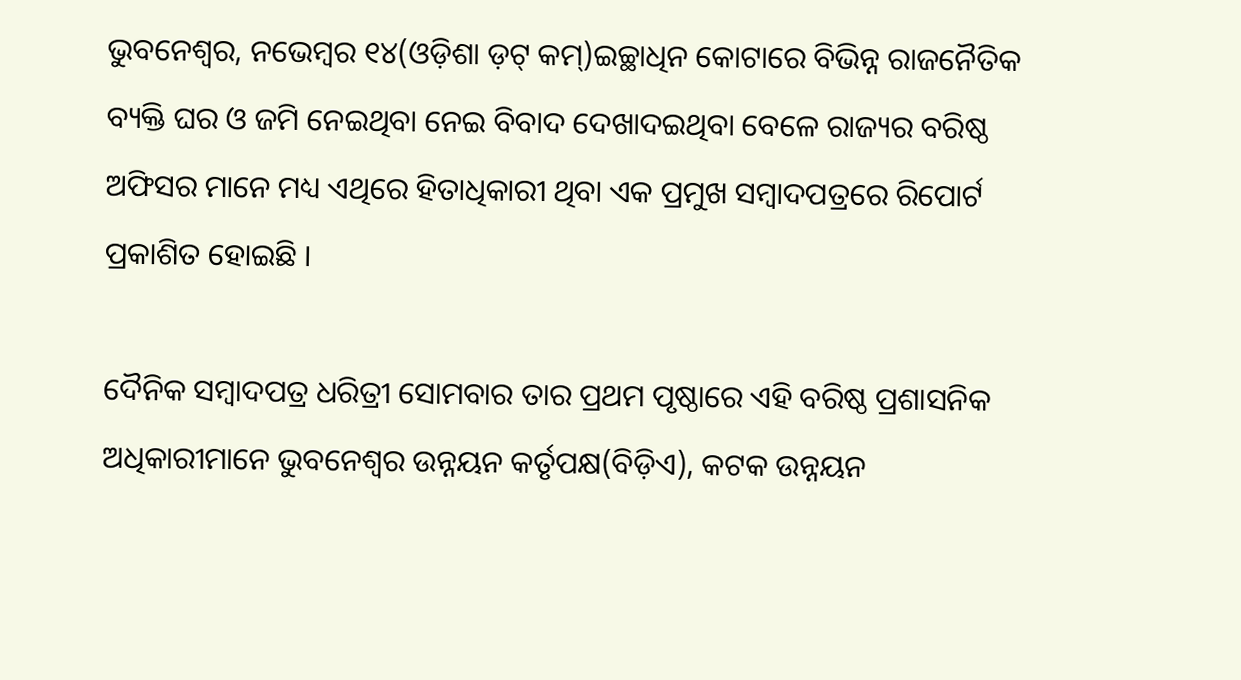ଭୁବନେଶ୍ୱର, ନଭେମ୍ବର ୧୪(ଓଡ଼ିଶା ଡ଼ଟ୍ କମ୍)ଇଚ୍ଛାଧିନ କୋଟାରେ ବିଭିନ୍ନ ରାଜନୈତିକ ବ୍ୟକ୍ତି ଘର ଓ ଜମି ନେଇଥିବା ନେଇ ବିବାଦ ଦେଖାଦଇଥିବା ବେଳେ ରାଜ୍ୟର ବରିଷ୍ଠ ଅଫିସର ମାନେ ମଧ୍ୟ ଏଥିରେ ହିତାଧିକାରୀ ଥିବା ଏକ ପ୍ରମୁଖ ସମ୍ବାଦପତ୍ରରେ ରିପୋର୍ଟ ପ୍ରକାଶିତ ହୋଇଛି ।

ଦୈନିକ ସମ୍ବାଦପତ୍ର ଧରିତ୍ରୀ ସୋମବାର ତାର ପ୍ରଥମ ପୃଷ୍ଠାରେ ଏହି ବରିଷ୍ଠ ପ୍ରଶାସନିକ ଅଧିକାରୀମାନେ ଭୁବନେଶ୍ୱର ଉନ୍ନୟନ କର୍ତୃପକ୍ଷ(ବିଡ଼ିଏ), କଟକ ଉନ୍ନୟନ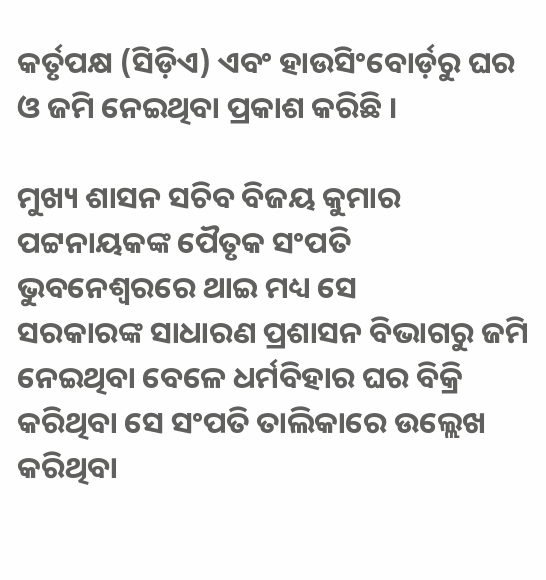କର୍ତୃପକ୍ଷ (ସିଡ଼ିଏ) ଏବଂ ହାଉସିଂବୋର୍ଡ଼ରୁ ଘର ଓ ଜମି ନେଇଥିବା ପ୍ରକାଶ କରିଛି ।

ମୁଖ୍ୟ ଶାସନ ସଚିବ ବିଜୟ କୁମାର ପଟ୍ଟନାୟକଙ୍କ ପୈତୃକ ସଂପତି ଭୁବନେଶ୍ୱରରେ ଥାଇ ମଧ୍ୟ ସେ
ସରକାରଙ୍କ ସାଧାରଣ ପ୍ରଶାସନ ବିଭାଗରୁ ଜମି ନେଇଥିବା ବେଳେ ଧର୍ମବିହାର ଘର ବିକ୍ରି କରିଥିବା ସେ ସଂପତି ତାଲିକାରେ ଉଲ୍ଲେଖ କରିଥିବା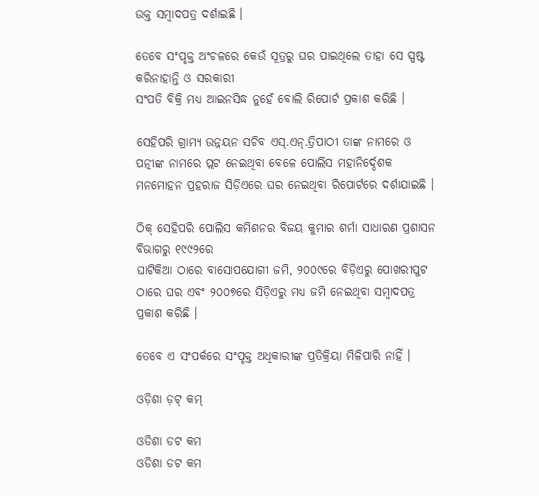ଉକ୍ତ ସମ୍ବାଦପତ୍ର ଦର୍ଶାଇଛି ।

ତେବେ ସଂପୃକ୍ତ ଅଂଚଳରେ କେଉଁ ସୂତ୍ରରୁ ଘର ପାଇଥିଲେ ତାହା ସେ ସ୍ପଷ୍ଟ କରିନାହାନ୍ତି ଓ ସରକାରୀ
ସଂପତି ବିକ୍ରି ମଧ୍ୟ ଆଇନସିଦ୍ଧ ନୁହେଁ ବୋଲି ରିପୋର୍ଟ ପ୍ରକାଶ କରିଛି ।

ସେହିପରି ଗ୍ରାମ୍ୟ ଉନ୍ନୟନ ସଚିବ ଏସ୍.ଏନ୍.ତ୍ରିପାଠୀ ତାଙ୍କ ନାମରେ ଓ ପତ୍ନୀଙ୍କ ନାମରେ ପ୍ଲଟ ନେଇଥିବା ବେଳେ ପୋଲିସ ମହାନିର୍ଦ୍ଦେଶକ ମନମୋହନ ପ୍ରହରାଜ ସିଡ଼ିଏରେ ଘର ନେଇଥିବା ରିପୋର୍ଟରେ ଦର୍ଶାଯାଇଛି ।

ଠିକ୍ ସେହିପରି ପୋଲିସ କମିଶନର ବିଜୟ କୁମାର ଶର୍ମା ସାଧାରଣ ପ୍ରଶାସନ ବିଭାଗରୁ ୧୯୯୨ରେ
ଘାଟିକିଆ ଠାରେ ବାସୋପଯୋଗୀ ଜମି, ୨୦୦୯ରେ ବିଡ଼ିଏରୁ ପୋଖରୀପୁଟ ଠାରେ ଘର ଏବଂ ୨୦୦୭ରେ ସିଡ଼ିଏରୁ ମଧ୍ୟ ଜମି ନେଇଥିବା ସମ୍ବାଦପତ୍ର ପ୍ରକାଶ କରିଛି ।

ତେବେ ଏ ସଂପର୍କରେ ସଂପୃକ୍ତ ଅଧିକାରୀଙ୍କ ପ୍ରତିକ୍ରିୟା ମିଳିପାରି ନାହିଁ ।

ଓଡ଼ିଶା ଡ଼ଟ୍ କମ୍

ଓଡିଶା ଡଟ କମ
ଓଡିଶା ଡଟ କମ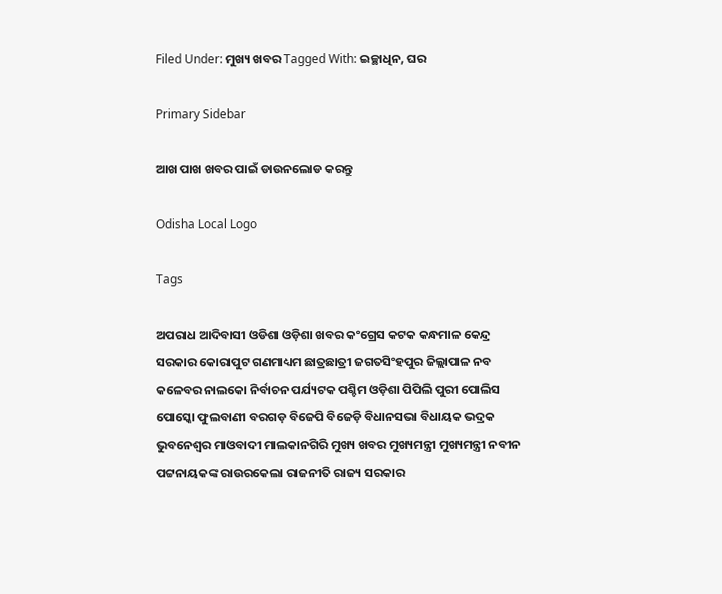Filed Under: ମୁଖ୍ୟ ଖବର Tagged With: ଇଚ୍ଛାଧିନ, ଘର

Primary Sidebar

ଆଖ ପାଖ ଖବର ପାଇଁ ଡାଉନଲୋଡ କରନ୍ତୁ

Odisha Local Logo

Tags

ଅପରାଧ ଆଦିବାସୀ ଓଡିଶା ଓଡ଼ିଶା ଖବର କଂଗ୍ରେସ କଟକ କନ୍ଧମାଳ କେନ୍ଦ୍ର ସରକାର କୋରାପୁଟ ଗଣମାଧ୍ୟମ ଛାତ୍ରଛାତ୍ରୀ ଜଗତସିଂହପୁର ଜିଲ୍ଲାପାଳ ନବ କଳେବର ନାଲକୋ ନିର୍ବାଚନ ପର୍ଯ୍ୟଟକ ପଶ୍ଚିମ ଓଡ଼ିଶା ପିପିଲି ପୁରୀ ପୋଲିସ ପୋସ୍କୋ ଫୁଲବାଣୀ ବରଗଡ଼ ବିଜେପି ବିଜେଡ଼ି ବିଧାନସଭା ବିଧାୟକ ଭଦ୍ରକ ଭୁବନେଶ୍ୱର ମାଓବାଦୀ ମାଲକାନଗିରି ମୁଖ୍ୟ ଖବର ମୁଖ୍ୟମନ୍ତ୍ରୀ ମୁଖ୍ୟମନ୍ତ୍ରୀ ନବୀନ ପଟ୍ଟନାୟକଙ୍କ ରାଉରକେଲା ରାଜନୀତି ରାଜ୍ୟ ସରକାର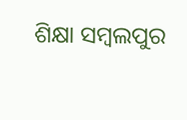ଶିକ୍ଷା ସମ୍ବଲପୁର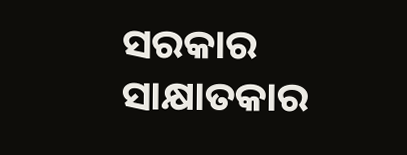ସରକାର ସାକ୍ଷାତକାର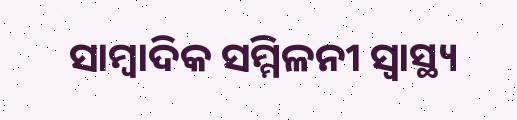ସାମ୍ବାଦିକ ସମ୍ମିଳନୀ ସ୍ୱାସ୍ଥ୍ୟ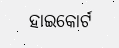ହାଇକୋର୍ଟ